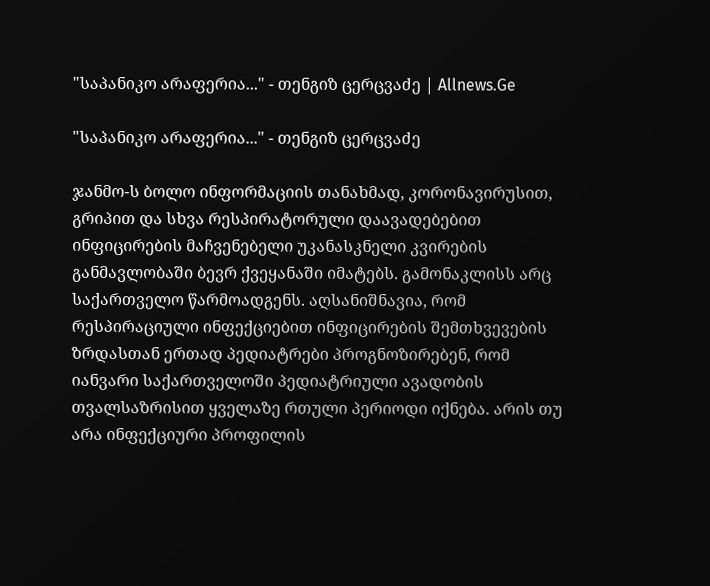"საპანიკო არაფერია..." - თენგიზ ცერცვაძე | Allnews.Ge

"საპანიკო არაფერია..." - თენგიზ ცერცვაძე

ჯანმო-ს ბოლო ინფორმაციის თანახმად, კორონავირუსით, გრიპით და სხვა რესპირატორული დაავადებებით ინფიცირების მაჩვენებელი უკანასკნელი კვირების განმავლობაში ბევრ ქვეყანაში იმატებს. გამონაკლისს არც საქართველო წარმოადგენს. აღსანიშნავია, რომ რესპირაციული ინფექციებით ინფიცირების შემთხვევების ზრდასთან ერთად პედიატრები პროგნოზირებენ, რომ იანვარი საქართველოში პედიატრიული ავადობის თვალსაზრისით ყველაზე რთული პერიოდი იქნება. არის თუ არა ინფექციური პროფილის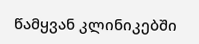წამყვან კლინიკებში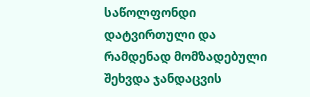საწოლფონდი დატვირთული და რამდენად მომზადებული შეხვდა ჯანდაცვის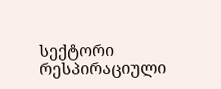სექტორი რესპირაციული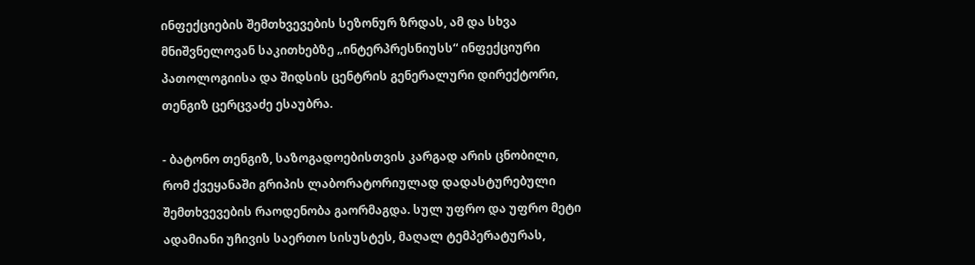ინფექციების შემთხვევების სეზონურ ზრდას, ამ და სხვა მნიშვნელოვან საკითხებზე „ინტერპრესნიუსს“ ინფექციური პათოლოგიისა და შიდსის ცენტრის გენერალური დირექტორი, თენგიზ ცერცვაძე ესაუბრა.

- ბატონო თენგიზ, საზოგადოებისთვის კარგად არის ცნობილი, რომ ქვეყანაში გრიპის ლაბორატორიულად დადასტურებული შემთხვევების რაოდენობა გაორმაგდა. სულ უფრო და უფრო მეტი ადამიანი უჩივის საერთო სისუსტეს, მაღალ ტემპერატურას,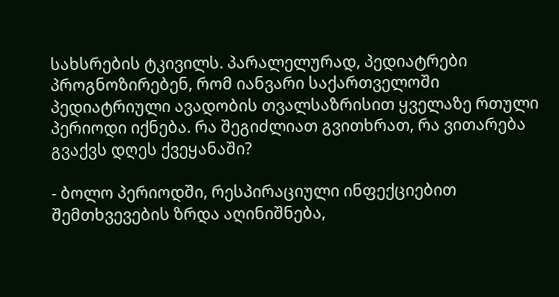სახსრების ტკივილს. პარალელურად, პედიატრები პროგნოზირებენ, რომ იანვარი საქართველოში პედიატრიული ავადობის თვალსაზრისით ყველაზე რთული პერიოდი იქნება. რა შეგიძლიათ გვითხრათ, რა ვითარება გვაქვს დღეს ქვეყანაში?

- ბოლო პერიოდში, რესპირაციული ინფექციებით შემთხვევების ზრდა აღინიშნება,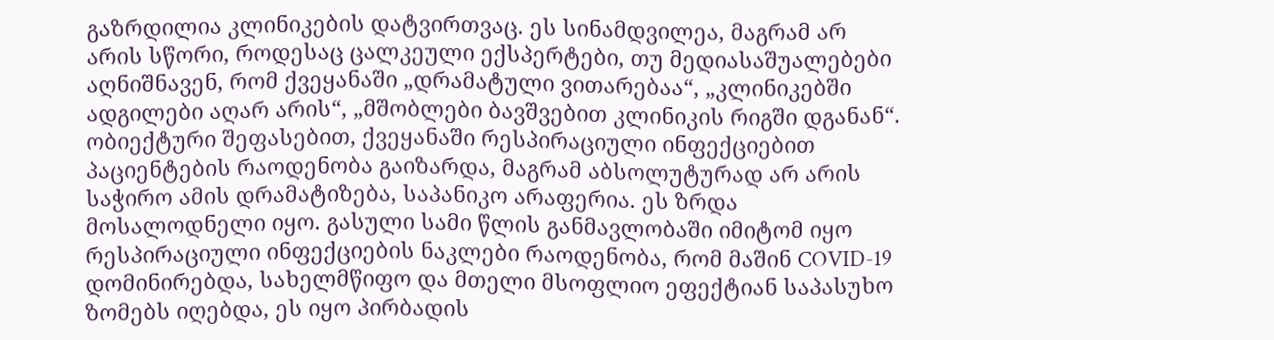გაზრდილია კლინიკების დატვირთვაც. ეს სინამდვილეა, მაგრამ არ არის სწორი, როდესაც ცალკეული ექსპერტები, თუ მედიასაშუალებები აღნიშნავენ, რომ ქვეყანაში „დრამატული ვითარებაა“, „კლინიკებში ადგილები აღარ არის“, „მშობლები ბავშვებით კლინიკის რიგში დგანან“. ობიექტური შეფასებით, ქვეყანაში რესპირაციული ინფექციებით პაციენტების რაოდენობა გაიზარდა, მაგრამ აბსოლუტურად არ არის საჭირო ამის დრამატიზება, საპანიკო არაფერია. ეს ზრდა მოსალოდნელი იყო. გასული სამი წლის განმავლობაში იმიტომ იყო რესპირაციული ინფექციების ნაკლები რაოდენობა, რომ მაშინ COVID-19 დომინირებდა, სახელმწიფო და მთელი მსოფლიო ეფექტიან საპასუხო ზომებს იღებდა, ეს იყო პირბადის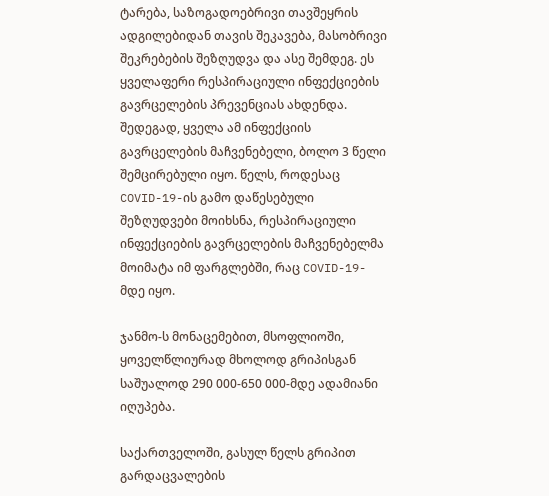ტარება, საზოგადოებრივი თავშეყრის ადგილებიდან თავის შეკავება, მასობრივი შეკრებების შეზღუდვა და ასე შემდეგ. ეს ყველაფერი რესპირაციული ინფექციების გავრცელების პრევენციას ახდენდა. შედეგად, ყველა ამ ინფექციის გავრცელების მაჩვენებელი, ბოლო 3 წელი შემცირებული იყო. წელს, როდესაც COVID-19-ის გამო დაწესებული შეზღუდვები მოიხსნა, რესპირაციული ინფექციების გავრცელების მაჩვენებელმა მოიმატა იმ ფარგლებში, რაც COVID-19-მდე იყო.

ჯანმო-ს მონაცემებით, მსოფლიოში, ყოველწლიურად მხოლოდ გრიპისგან საშუალოდ 290 000-650 000-მდე ადამიანი იღუპება.

საქართველოში, გასულ წელს გრიპით გარდაცვალების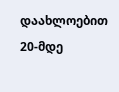დაახლოებით 20-მდე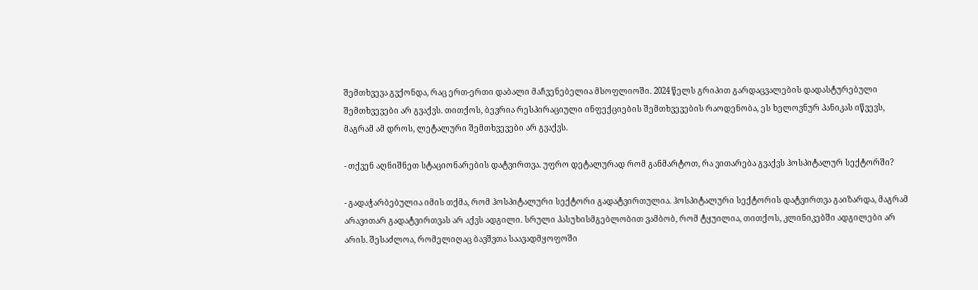შემთხვევა გვქონდა, რაც ერთ-ერთი დაბალი მაჩვენებელია მსოფლიოში. 2024 წელს გრიპით გარდაცვალების დადასტურებული შემთხვევები არ გვაქვს. თითქოს, ბევრია რესპირაციული ინფექციების შემთხვევების რაოდენობა, ეს ხელოვნურ პანიკას იწვევს, მაგრამ ამ დროს, ლეტალური შემთხვევები არ გვაქვს.

- თქვენ აღნიშნეთ სტაციონარების დატვირთვა. უფრო დეტალურად რომ განმარტოთ, რა ვითარება გვაქვს ჰოსპიტალურ სექტორში?

- გადაჭარბებულია იმის თქმა, რომ ჰოსპიტალური სექტორი გადატვირთულია. ჰოსპიტალური სექტორის დატვირთვა გაიზარდა, მაგრამ არავითარ გადატვირთვას არ აქვს ადგილი. სრული პასუხისმგებლობით ვამბობ, რომ ტყუილია, თითქოს, კლინიკებში ადგილები არ არის. შესაძლოა, რომელიღაც ბავშვთა საავადმყოფოში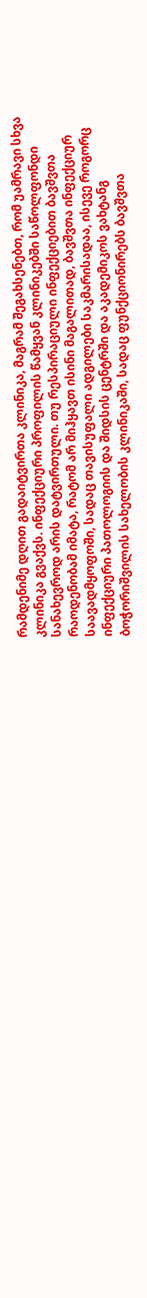რამდენიმე დღით გადაიტვირთა კლინიკა, მაგრამ შეგახსენებთ, რომ უამრავი სხვა კლინიკა გვაქვს. ინფექციური პროფილის წამყვან კლინიკებში საწოლფონდი სანახევროდ არის დატვირთული. თუ რესპირაციული ინფექციებით ბავშვთა რაოდენობამ იმატა, რატომ არ მიჰყავთ ისინი მაგალითად, ბავშვთა ინფექციურ საავადმყოფოში, სადაც თავისუფალი ადგილები საკმარისადაა, ისევე როგორც ინფექციური პათოლოგიის და შიდსის ცენტრში და აკადემიკოს ვახტანგ ბოჭორიშვილის სახელობის კლინიკაში, სადაც ფუნქციონირებს ბავშვთა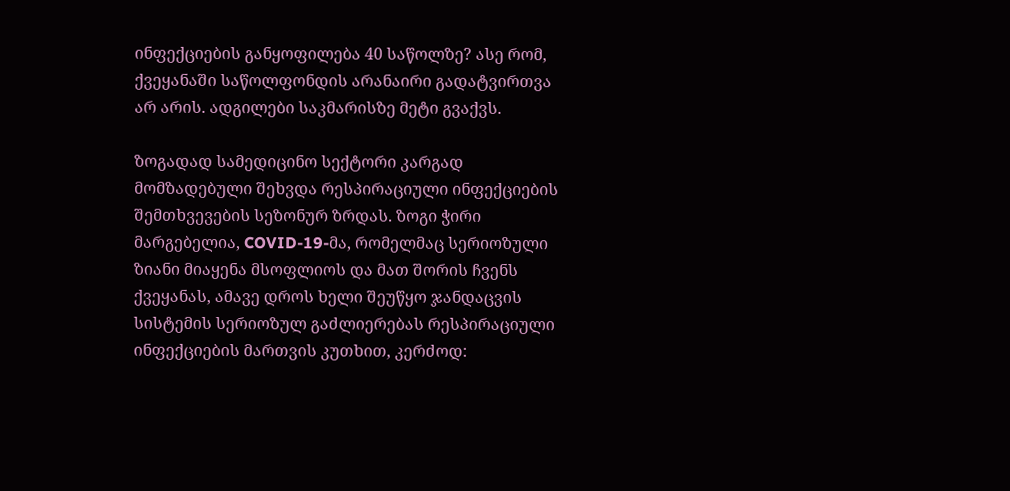ინფექციების განყოფილება 40 საწოლზე? ასე რომ, ქვეყანაში საწოლფონდის არანაირი გადატვირთვა არ არის. ადგილები საკმარისზე მეტი გვაქვს.

ზოგადად სამედიცინო სექტორი კარგად მომზადებული შეხვდა რესპირაციული ინფექციების შემთხვევების სეზონურ ზრდას. ზოგი ჭირი მარგებელია, COVID-19-მა, რომელმაც სერიოზული ზიანი მიაყენა მსოფლიოს და მათ შორის ჩვენს ქვეყანას, ამავე დროს ხელი შეუწყო ჯანდაცვის სისტემის სერიოზულ გაძლიერებას რესპირაციული ინფექციების მართვის კუთხით, კერძოდ: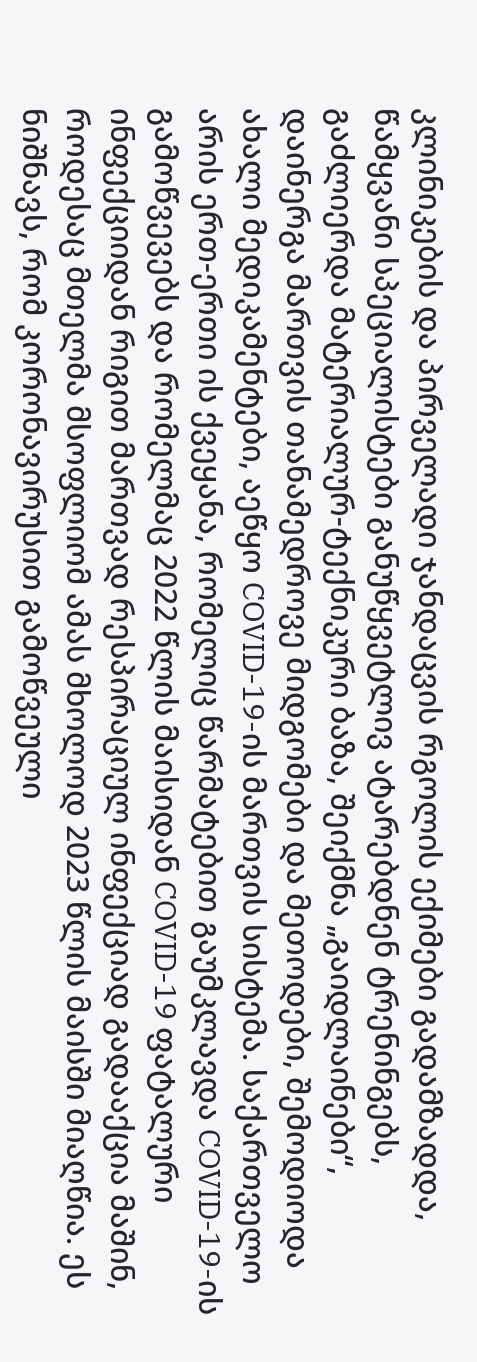კლინიკების და პირველადი ჯანდაცვის რგოლის ექიმები გადამზადდა, წამყვანი სპეციალისტები განუწყვეტლივ ატარებდნენ ტრენინგებს, გაძლიერდა მატერიალურ-ტექნიკური ბაზა, შეიქმნა „გაიდლაინები“, დაინერგა მართვის თანამედროვე მიდგომები და მეთოდები, შემოდიოდა ახალი მედიკამენტები, აეწყო COVID-19-ის მართვის სისტემა. საქართველო არის ერთ-ერთი ის ქვეყანა, რომელიც წარმატებით გაუმკლავდა COVID-19-ის გამოწვევებს და რომელმაც 2022 წლის მაისიდან COVID-19 ფატალური ინფექციიდან რიგით მართვად რესპირაციულ ინფექციად გადააქცია მაშინ, როდესაც მთელმა მსოფლიომ ამას მხოლოდ 2023 წლის მაისში მიაღწია. ეს ნიშნავს, რომ კორონავირუსით გამოწვეული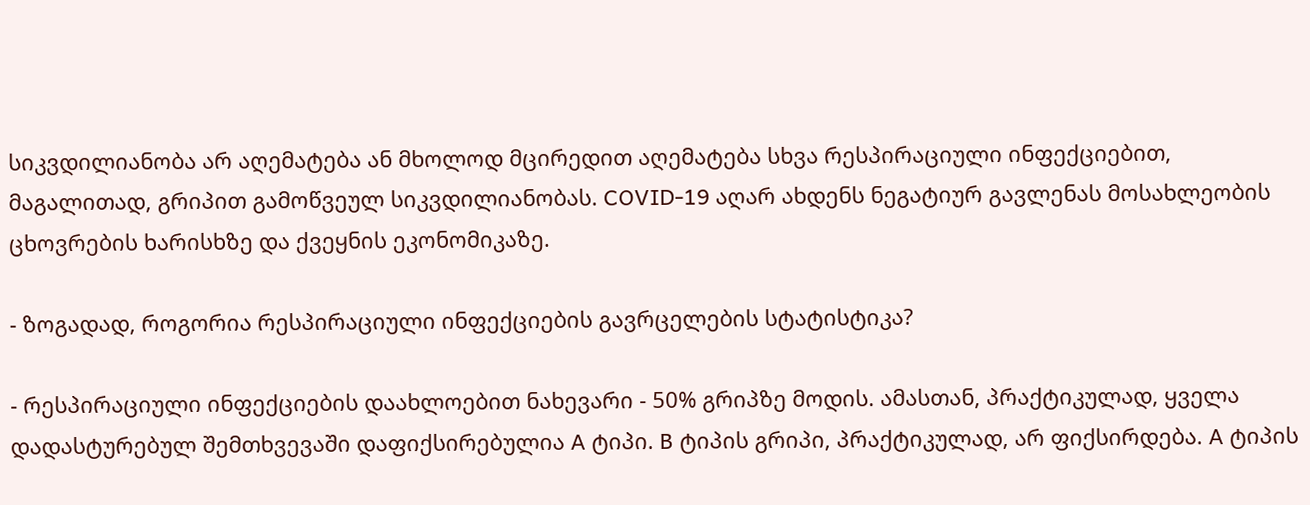სიკვდილიანობა არ აღემატება ან მხოლოდ მცირედით აღემატება სხვა რესპირაციული ინფექციებით, მაგალითად, გრიპით გამოწვეულ სიკვდილიანობას. COVID-19 აღარ ახდენს ნეგატიურ გავლენას მოსახლეობის ცხოვრების ხარისხზე და ქვეყნის ეკონომიკაზე.

- ზოგადად, როგორია რესპირაციული ინფექციების გავრცელების სტატისტიკა?

- რესპირაციული ინფექციების დაახლოებით ნახევარი - 50% გრიპზე მოდის. ამასთან, პრაქტიკულად, ყველა დადასტურებულ შემთხვევაში დაფიქსირებულია A ტიპი. B ტიპის გრიპი, პრაქტიკულად, არ ფიქსირდება. A ტიპის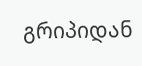გრიპიდან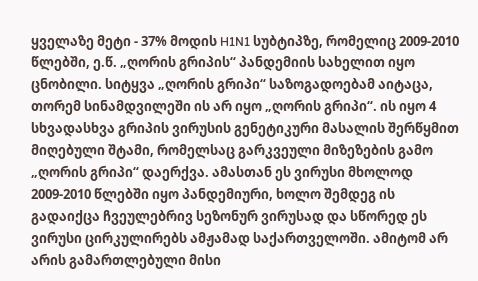ყველაზე მეტი - 37% მოდის H1N1 სუბტიპზე, რომელიც 2009-2010 წლებში, ე.წ. „ღორის გრიპის“ პანდემიის სახელით იყო ცნობილი. სიტყვა „ღორის გრიპი“ საზოგადოებამ აიტაცა, თორემ სინამდვილეში ის არ იყო „ღორის გრიპი“. ის იყო 4 სხვადასხვა გრიპის ვირუსის გენეტიკური მასალის შერწყმით მიღებული შტამი, რომელსაც გარკვეული მიზეზების გამო „ღორის გრიპი“ დაერქვა. ამასთან ეს ვირუსი მხოლოდ 2009-2010 წლებში იყო პანდემიური, ხოლო შემდეგ ის გადაიქცა ჩვეულებრივ სეზონურ ვირუსად და სწორედ ეს ვირუსი ცირკულირებს ამჟამად საქართველოში. ამიტომ არ არის გამართლებული მისი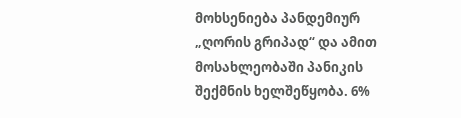მოხსენიება პანდემიურ „ღორის გრიპად“ და ამით მოსახლეობაში პანიკის შექმნის ხელშეწყობა. 6%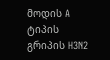მოდის A ტიპის გრიპის H3N2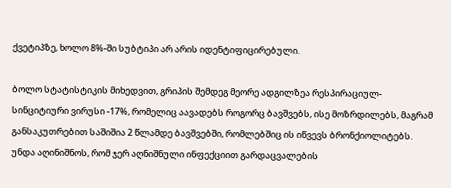ქვეტიპზე, ხოლო 8%-ში სუბტიპი არ არის იდენტიფიცირებული.

ბოლო სტატისტიკის მიხედვით, გრიპის შემდეგ მეორე ადგილზეა რესპირაციულ-სინციტიური ვირუსი -17%, რომელიც აავადებს როგორც ბავშვებს, ისე მოზრდილებს, მაგრამ განსაკუთრებით საშიშია 2 წლამდე ბავშვებში, რომლებშიც ის იწვევს ბრონქიოლიტებს. უნდა აღინიშნოს, რომ ჯერ აღნიშნული ინფექციით გარდაცვალების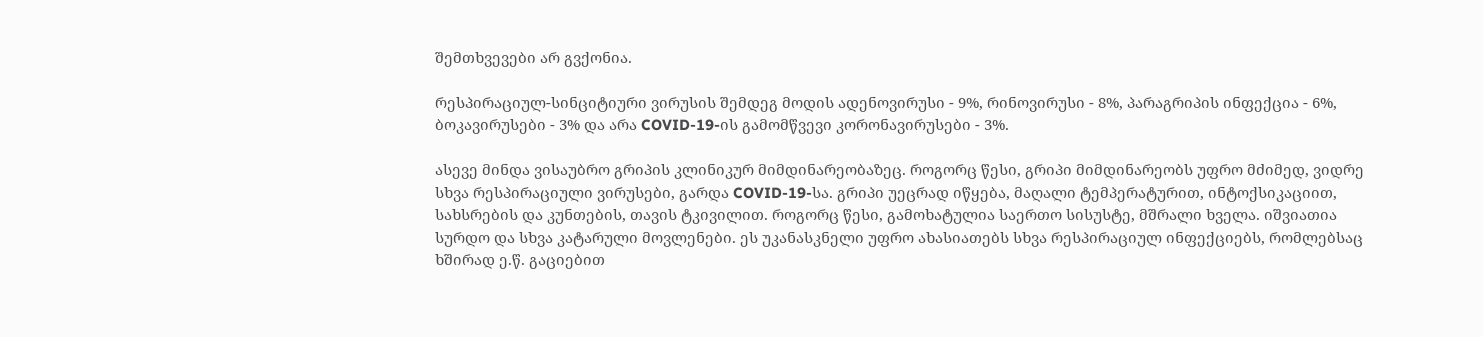შემთხვევები არ გვქონია.

რესპირაციულ-სინციტიური ვირუსის შემდეგ მოდის ადენოვირუსი - 9%, რინოვირუსი - 8%, პარაგრიპის ინფექცია - 6%, ბოკავირუსები - 3% და არა COVID-19-ის გამომწვევი კორონავირუსები - 3%.

ასევე მინდა ვისაუბრო გრიპის კლინიკურ მიმდინარეობაზეც. როგორც წესი, გრიპი მიმდინარეობს უფრო მძიმედ, ვიდრე სხვა რესპირაციული ვირუსები, გარდა COVID-19-სა. გრიპი უეცრად იწყება, მაღალი ტემპერატურით, ინტოქსიკაციით, სახსრების და კუნთების, თავის ტკივილით. როგორც წესი, გამოხატულია საერთო სისუსტე, მშრალი ხველა. იშვიათია სურდო და სხვა კატარული მოვლენები. ეს უკანასკნელი უფრო ახასიათებს სხვა რესპირაციულ ინფექციებს, რომლებსაც ხშირად ე.წ. გაციებით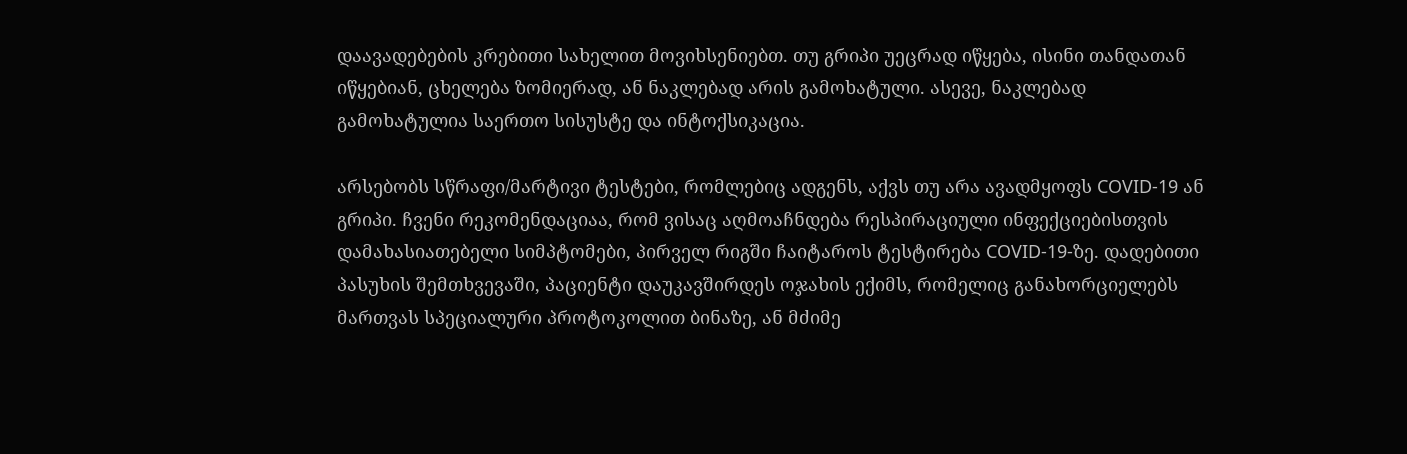დაავადებების კრებითი სახელით მოვიხსენიებთ. თუ გრიპი უეცრად იწყება, ისინი თანდათან იწყებიან, ცხელება ზომიერად, ან ნაკლებად არის გამოხატული. ასევე, ნაკლებად გამოხატულია საერთო სისუსტე და ინტოქსიკაცია.

არსებობს სწრაფი/მარტივი ტესტები, რომლებიც ადგენს, აქვს თუ არა ავადმყოფს COVID-19 ან გრიპი. ჩვენი რეკომენდაციაა, რომ ვისაც აღმოაჩნდება რესპირაციული ინფექციებისთვის დამახასიათებელი სიმპტომები, პირველ რიგში ჩაიტაროს ტესტირება COVID-19-ზე. დადებითი პასუხის შემთხვევაში, პაციენტი დაუკავშირდეს ოჯახის ექიმს, რომელიც განახორციელებს მართვას სპეციალური პროტოკოლით ბინაზე, ან მძიმე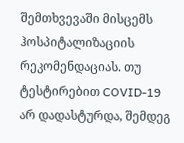შემთხვევაში მისცემს ჰოსპიტალიზაციის რეკომენდაციას. თუ ტესტირებით COVID-19 არ დადასტურდა, შემდეგ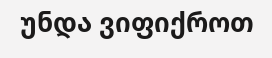უნდა ვიფიქროთ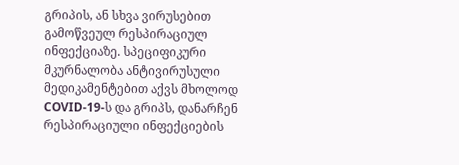გრიპის, ან სხვა ვირუსებით გამოწვეულ რესპირაციულ ინფექციაზე. სპეციფიკური მკურნალობა ანტივირუსული მედიკამენტებით აქვს მხოლოდ COVID-19-ს და გრიპს, დანარჩენ რესპირაციული ინფექციების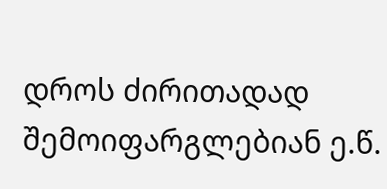დროს ძირითადად შემოიფარგლებიან ე.წ.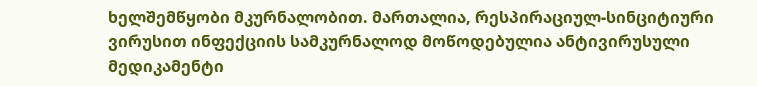ხელშემწყობი მკურნალობით. მართალია, რესპირაციულ-სინციტიური ვირუსით ინფექციის სამკურნალოდ მოწოდებულია ანტივირუსული მედიკამენტი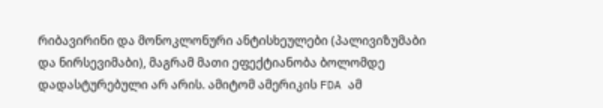რიბავირინი და მონოკლონური ანტისხეულები (პალივიზუმაბი და ნირსევიმაბი), მაგრამ მათი ეფექტიანობა ბოლომდე დადასტურებული არ არის. ამიტომ ამერიკის FDA ამ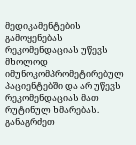მედიკამენტების გამოყენებას რეკომენდაციას უწევს მხოლოდ იმუნოკომპრომეტირებულ პაციენტებში და არ უწევს რეკომენდაციას მათ რუტინულ ხმარებას. განაგრძეთ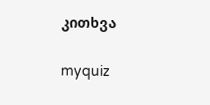კითხვა

myquiz